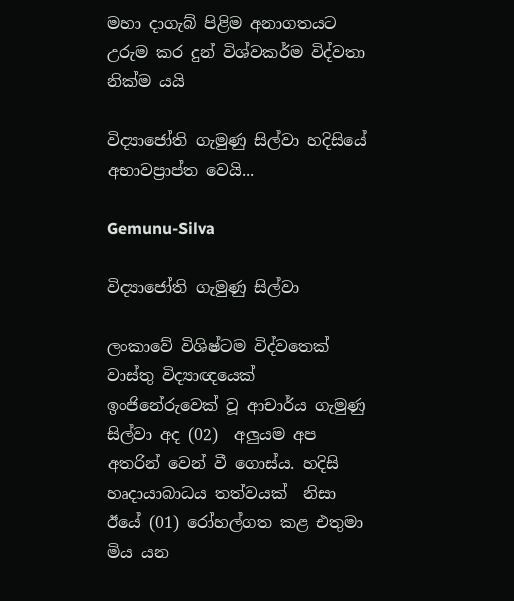මහා දාගැබ් පිළිම අනාගතයට උරුම කර දුන් විශ්වකර්ම විද්වතා නික්ම යයි

විද්‍යාජෝති ගැමුණු සිල්වා හදිසියේ අභාවප්‍රාප්ත වෙයි...

Gemunu-Silva

විද්‍යාජෝති ගැමුණු සිල්වා

ලංකාවේ විශිෂ්ටම විද්වතෙක් වාස්තු විද්‍යාඥයෙක් ඉංජිනේරුවෙක් වූ ආචාර්ය ගැමුණු සිල්වා අද (02)  අලුයම අප අතරින් වෙන් වී ගොස්ය. හදිසි හෘදායාබාධය තත්වයක්  නිසා ඊයේ (01) රෝහල්ගත කළ එතුමා  මිය යන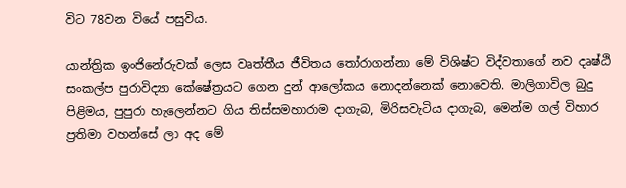විට 78වන වියේ පසුවිය.

යාන්ත්‍රික ඉංජිනේරුවක් ලෙස වෘත්තීය ජීවිතය තෝරාගන්නා මේ විශිෂ්ට විද්වතාගේ නව දෘෂ්ඨි සංකල්ප පුරාවිද්‍යා කේෂේත්‍රයට ගෙන දුන් ආලෝකය නොදන්නෙක් නොවෙති. මාලිගාවිල බුදු පිළිමය, පුපුරා හැලෙන්නට ගිය තිස්සමහාරාම දාගැබ, මිරිසවැටිය දාගැබ, මෙන්ම ගල් විහාර ප්‍රතිමා වහන්සේ ලා අද මේ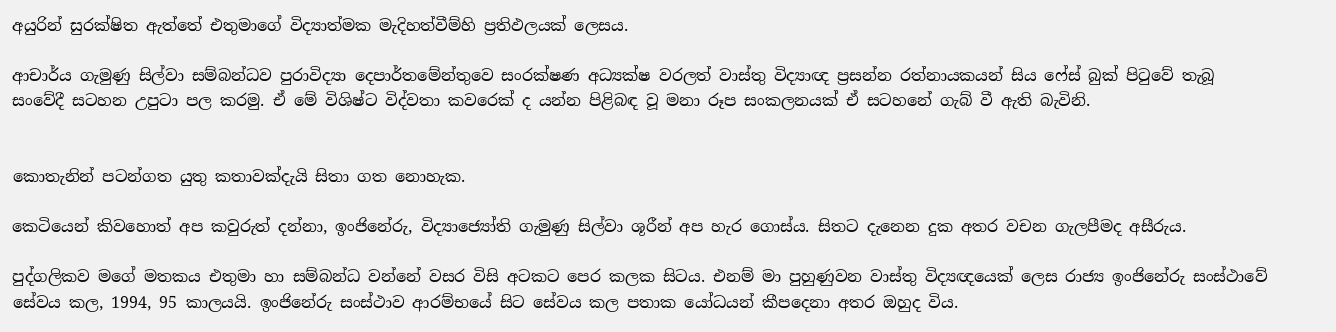අයුරින් සුරක්ෂිත ඇත්තේ එතුමාගේ විද්‍යාත්මක මැදිහත්වීම්හි ප්‍රතිඵලයක් ලෙසය.

ආචාර්ය ගැමුණු සිල්වා සම්බන්ධව පුරාවිද්‍යා දෙපාර්තමේන්තුවෙ සංරක්ෂණ අධ්‍යක්ෂ වරලත් වාස්තු විද්‍යාඥ ප්‍රසන්න රත්නායකයන් සිය ෆේස් බුක් පිටුවේ තැබූ සංවේදී සටහන උපුටා පල කරමු. ඒ මේ විශිෂ්ට විද්වතා කවරෙක් ද යන්න පිළිබඳ වූ මනා රූප සංකලනයක් ඒ සටහනේ ගැබ් වී ඇති බැවිනි.


කොතැනින් පටන්ගත යුතු කතාවක්දැයි සිතා ගත නොහැක.

කෙටියෙන් කිවහොත් අප කවුරුත් දන්නා, ඉංජිනේරු, විද්‍යාජ්‍යෝති ගැමුණු සිල්වා ශූරීන් අප හැර ගොස්ය. සිතට දැනෙන දුක අතර වචන ගැලපීමද අසීරුය.

පුද්ගලිකව මගේ මතකය එතුමා හා සම්බන්ධ වන්නේ වසර විසි අටකට පෙර කලක සිටය. එනම් මා පුහුණුවන වාස්තු විද්‍යඥයෙක් ලෙස රාජ්‍ය ඉංජිනේරු සංස්ථාවේ සේවය කල, 1994, 95 කාලයයි. ඉංජිනේරු සංස්ථාව ආරම්භයේ සිට සේවය කල පතාක යෝධයන් කීපදෙනා අතර ඔහුද විය.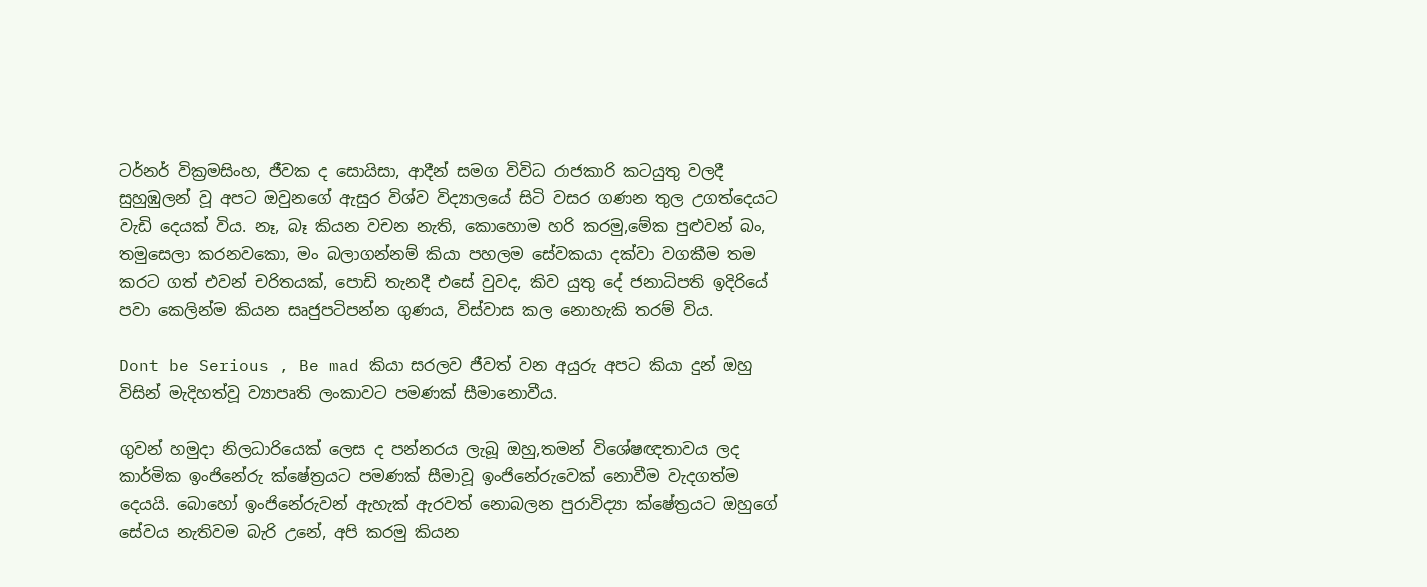ටර්නර් වික්‍රමසිංහ, ජීවක ද සොයිසා, ආදීන් සමග විවිධ රාජකාරි කටයුතු වලදී සුහුඹුලන් වූ අපට ඔවුනගේ ඇසුර විශ්ව විද්‍යාලයේ සිටි වසර ගණන තුල උගත්දෙයට වැඩි දෙයක් විය. නෑ, බෑ කියන වචන නැති, කොහොම හරි කරමු,මේක පුළුවන් බං, තමුසෙලා කරනවකො, මං බලාගන්නම් කියා පහලම සේවකයා දක්වා වගකීම තම කරට ගත් එවන් චරිතයක්, පොඩි තැනදී එසේ වුවද, කිව යුතු දේ ජනාධිපති ඉදිරියේ පවා කෙලින්ම කියන සෘජුපටිපන්න ගුණය, විස්වාස කල නොහැකි තරම් විය.

Dont be Serious , Be mad කියා සරලව ජීවත් වන අයුරු අපට කියා දුන් ඔහු විසින් මැදිහත්වූ ව්‍යාපෘති ලංකාවට පමණක් සීමානොවීය.

ගුවන් හමුදා නිලධාරියෙක් ලෙස ද පන්නරය ලැබූ ඔහු,තමන් විශේෂඥතාවය ලද කාර්මික ඉංජිනේරු ක්ෂේත්‍රයට පමණක් සීමාවූ ඉංජිනේරුවෙක් නොවීම වැදගත්ම දෙයයි. බොහෝ ඉංජිනේරුවන් ඇහැක් ඇරවත් නොබලන පුරාවිද්‍යා ක්ෂේත්‍රයට ඔහුගේ සේවය නැතිවම බැරි උනේ, අපි කරමු කියන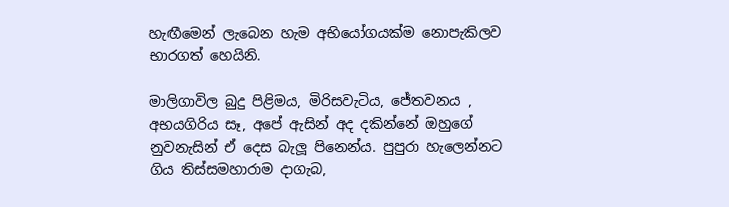හැඟීමෙන් ලැබෙන හැම අභියෝගයක්ම නොපැකිලව භාරගත් හෙයිනි.

මාලිගාවිල බුදු පිළිමය, මිරිසවැටිය, ජේතවනය , අභයගිරිය සෑ, අපේ ඇසින් අද දකින්නේ ඔහුගේ නුවනැසින් ඒ දෙස බැලූ පිනෙන්ය. පුපුරා හැලෙන්නට ගිය තිස්සමහාරාම දාගැබ,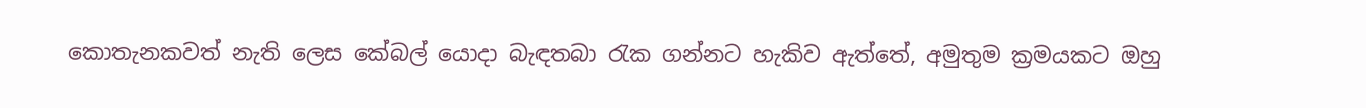කොතැනකවත් නැති ලෙස කේබල් යොදා බැඳතබා රැක ගන්නට හැකිව ඇත්තේ, අමුතුම ක්‍රමයකට ඔහු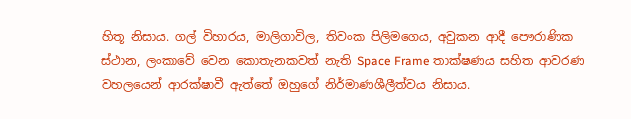හිතූ නිසාය. ගල් විහාරය, මාලිගාවිල, තිවංක පිලිමගෙය, අවුකන ආදී පෞරාණික ස්ථාන, ලංකාවේ වෙන කොතැනකවත් නැති Space Frame තාක්ෂණය සහිත ආවරණ වහලයෙන් ආරක්ෂාවී ඇත්තේ ඔහුගේ නිර්මාණශීලීත්වය නිසාය.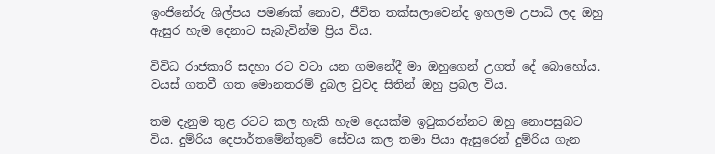ඉංජිනේරු ශිල්පය පමණක් නොව, ජීවිත තක්සලාවෙන්ද ඉහලම උපාධි ලද ඔහු ඇසුර හැම දෙනාට සැබැවින්ම ප්‍රිය විය.

විවිධ රාජකාරි සදහා රට වටා යන ගමනේදී මා ඔහුගෙන් උගත් දේ බොහෝය. වයස් ගතවී ගත මොනතරම් දුබල වුවද සිතින් ඔහු ප්‍රබල විය.

තම දැනුම තුළ රටට කල හැකි හැම දෙයක්ම ඉටුකරන්නට ඔහු නොපසුබට විය. දුම්රිය දෙපාර්තමේන්තුවේ සේවය කල තමා පියා ඇසුරෙන් දුම්රිය ගැන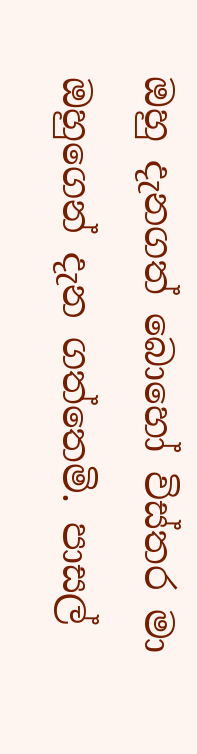ඔහු දැනගත් බොහෝ විස්තර මා ඔහුගෙන් දැන ගත්තෙමි. පාසල්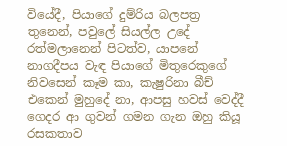වියේදී, පියාගේ දුම්රිය බලපත්‍ර තුනෙන්, පවුලේ සියල්ල උදේ රත්මලානෙන් පිටත්ව, යාපනේ නාගදීපය වැඳ පියාගේ මිතුරෙකුගේ නිවසෙන් කෑම කා, කැෂුරිනා බීච් එකෙන් මුහුදේ නා, ආපසු හවස් වෙද්දී ගෙදර ආ ගුවන් ගමන ගැන ඔහු කියූ රසකතාව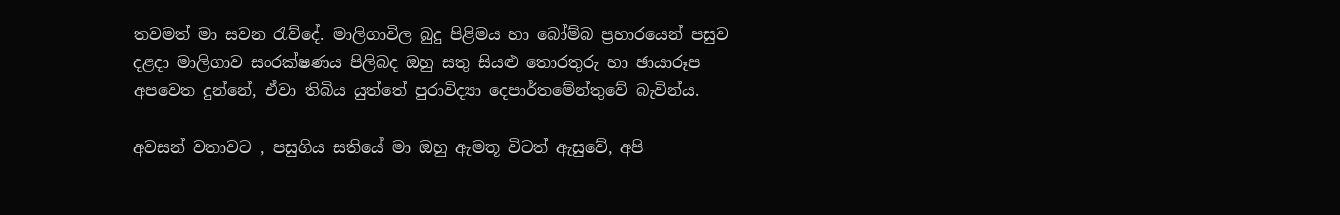තවමත් මා සවන රැව්දේ. මාලිගාවිල බුදු පිළිමය හා බෝම්බ ප්‍රහාරයෙන් පසුව දළදා මාලිගාව සංරක්ෂණය පිලිබද ඔහු සතු සියළු තොරතුරු හා ඡායාරූප අපවෙත දුන්නේ, ඒවා තිබිය යුත්තේ පුරාවිද්‍යා දෙපාර්තමේන්තුවේ බැවින්ය.

අවසන් වතාවට , පසුගිය සතියේ මා ඔහු ඇමතූ විටත් ඇසුවේ, අපි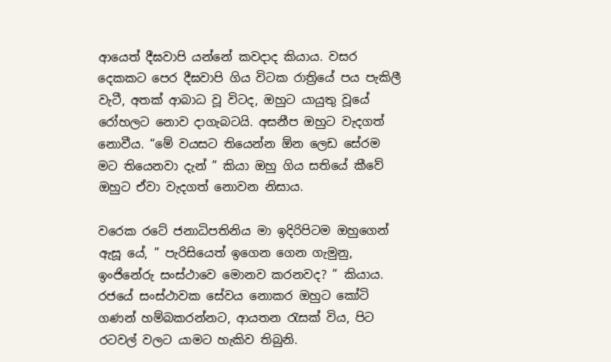ආයෙත් දීඝවාපි යන්නේ කවදාද කියාය. වසර දෙකකට පෙර දීඝවාපි ගිය විටක රාත්‍රියේ පය පැකිලී වැටී, අතක් ආබාධ වූ විටද, ඔහුට යායුතු වූයේ රෝහලට නොව දාගැබටයි. අසනීප ඔහුට වැදගත් නොවීය. “මේ වයසට තියෙන්න ඕන ලෙඩ සේරම මට තියෙනවා දැන් ” කියා ඔහු ගිය සතියේ කීවේ ඔහුට ඒවා වැදගත් නොවන නිසාය.

වරෙක රටේ ජනාධිපතිනිය මා ඉදිරිපිටම ඔහුගෙන් ඇසූ යේ, ” පැරිසියෙත් ඉගෙන ගෙන ගැමුනු, ඉංජිනේරු සංස්ථාවෙ මොනව කරනවද? ” කියාය. රජයේ සංස්ථාවක සේවය නොකර ඔහුට කෝටි ගණන් හම්බකරන්නට, ආයතන රැසක් විය, පිට රටවල් වලට යාමට හැකිව තිබුනි.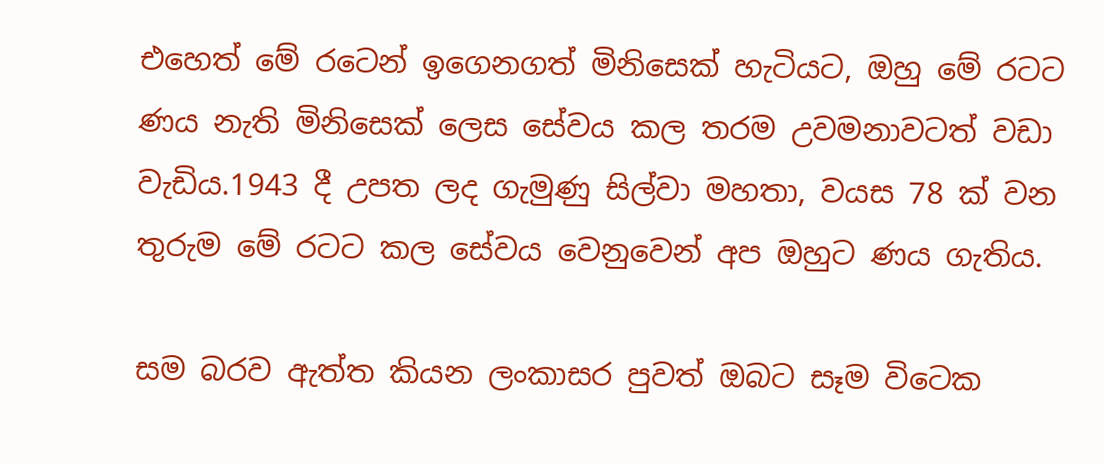එහෙත් මේ රටෙන් ඉගෙනගත් මිනිසෙක් හැටියට, ඔහු මේ රටට ණය නැති මිනිසෙක් ලෙස සේවය කල තරම උවමනාවටත් වඩා වැඩිය.1943 දී උපත ලද ගැමුණු සිල්වා මහතා, වයස 78 ක් වන තුරුම මේ රටට කල සේවය වෙනුවෙන් අප ඔහුට ණය ගැතිය.

සම බරව ඇත්ත කියන ලංකාසර පුවත් ඔබට සෑම විටෙක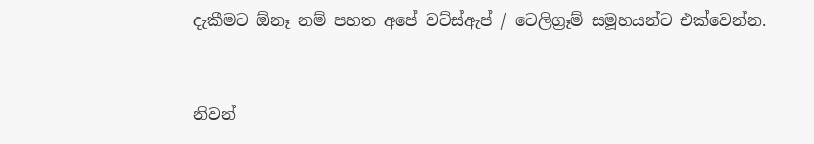දැකීමට ඕනෑ නම් පහත අපේ වට්ස්ඇප් / ටෙලිග්‍රෑම් සමූහයන්ට එක්වෙන්න.



නිවන්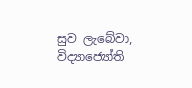සුව ලැබේවා, විද්‍යාජ්‍යෝති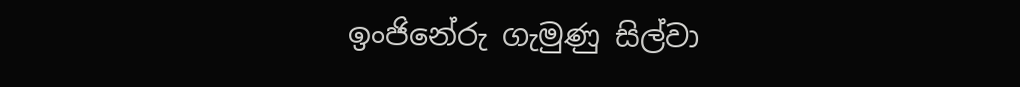ඉංජිනේරු ගැමුණු සිල්වා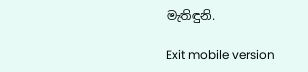මැතිඳුනි.

Exit mobile version